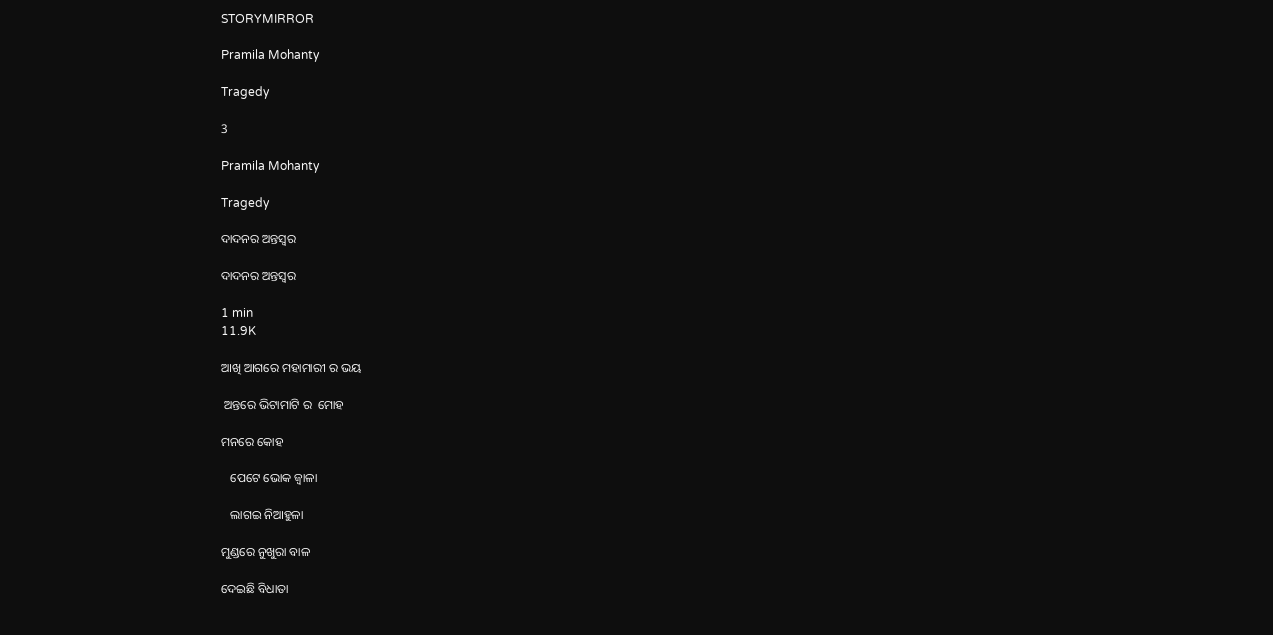STORYMIRROR

Pramila Mohanty

Tragedy

3

Pramila Mohanty

Tragedy

ଦାଦନର ଅନ୍ତସ୍ବର

ଦାଦନର ଅନ୍ତସ୍ବର

1 min
11.9K

ଆଖି ଆଗରେ ମହାମାରୀ ର ଭୟ

 ଅନ୍ତରେ ଭିଟାମାଟି ର  ମୋହ

ମନରେ କୋହ

   ପେଟେ ଭୋକ ଜ୍ବାଳା

   ଲାଗଇ ନିଆହୁଳା

ମୁଣ୍ଡରେ ନୁଖୁରା ବାଳ

ଦେଇଛି ବିଧାତା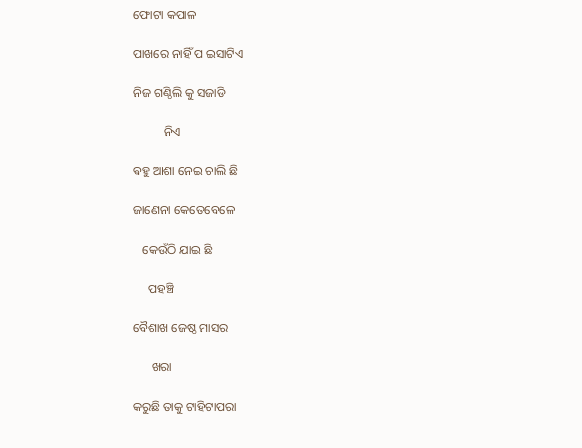ଫୋଟା କପାଳ

ପାଖରେ ନାହିଁ ପ ଇସାଟିଏ

ନିଜ ଗଣ୍ଠିଲି କୁ ସଜାଡି

          ନିଏ

ଵହୁ ଆଶା ନେଇ ଚାଲି ଛି

ଜାଣେନା କେତେବେଳେ

   କେଉଁଠି ଯାଇ ଛି

     ପହଞ୍ଚି

ବୈଶାଖ ଜେଷ୍ଠ ମାସର

      ଖରା

କରୁଛି ତାକୁ ଟାହିଟାପରା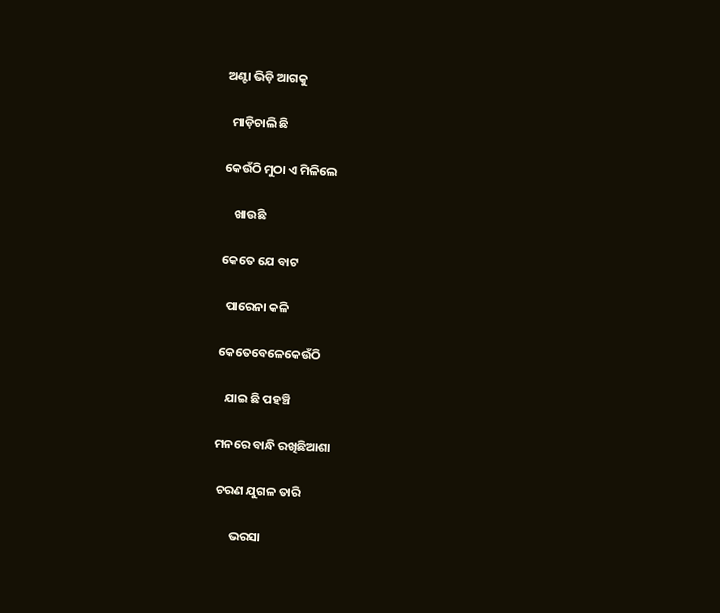ଅଣ୍ଟା ଭିଡ଼ି ଆଗକୁ

  ମାଡ଼ିଚାଲି ଛି

କେଉଁଠି ମୁଠା ଏ ମିଳିଲେ

    ଖାଉଛି

କେତେ ଯେ ବାଟ

  ପାରେନା କଳି

କେତେବେଳେକେଉଁଠି

   ଯାଇ ଛି ପହଞ୍ଚି

ମନରେ ବାନ୍ଧି ରଖିଛିଆଶା

 ଚରଣ ଯୁଗଳ ତାରି

      ଭରସା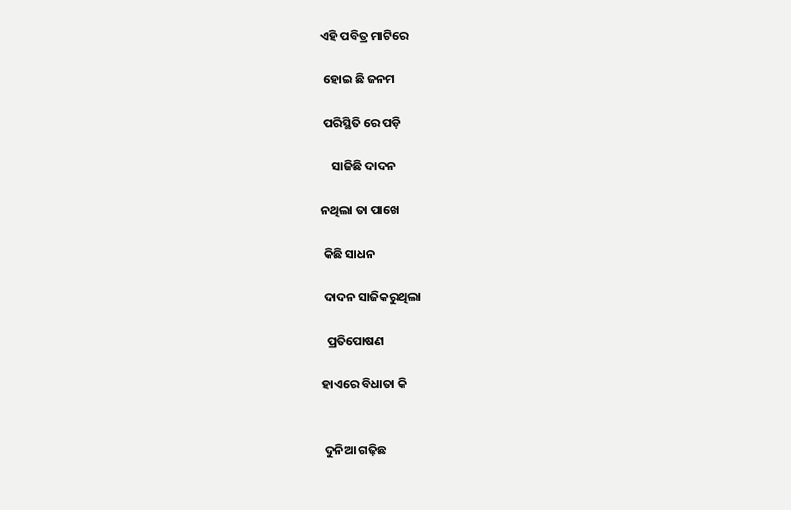ଏହି ପବିତ୍ର ମାଟିରେ

 ହୋଇ ଛି ଜନମ

 ପରିସ୍ଥିତି ରେ ପଡ଼ି

    ସାଜିଛି ଦାଦନ

ନଥିଲା ତା ପାଖେ

 କିଛି ସାଧନ

 ଦାଦନ ସାଜିକରୁଥିଲା

  ପ୍ରତିପୋଷଣ

ହାଏରେ ବିଧାତା କି


 ଦୁନିଆ ଗଢ଼ିଛ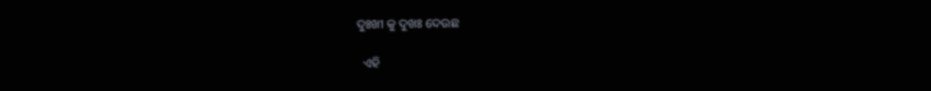ଦୁଃଖୀ କୁ ଦୁଖଃ ଦେଉଛ

  ଏହି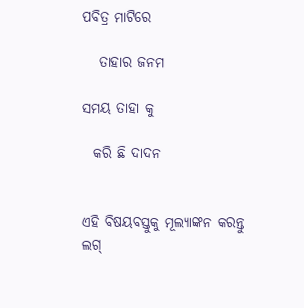ପବିତ୍ର ମାଟିରେ

   ତାହାର ଜନମ

ସମୟ ତାହା କୁ

  କରି ଛି ଦାଦନ


ଏହି ବିଷୟବସ୍ତୁକୁ ମୂଲ୍ୟାଙ୍କନ କରନ୍ତୁ
ଲଗ୍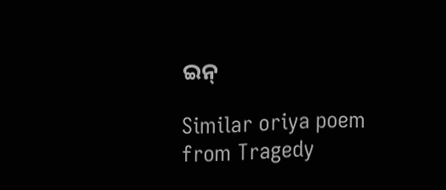ଇନ୍

Similar oriya poem from Tragedy